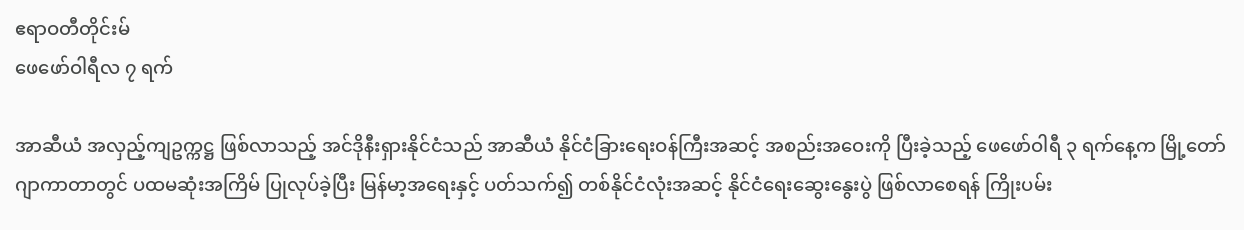ဧရာဝတီတိုင်းမ်
ဖေဖော်ဝါရီလ ၇ ရက်

အာဆီယံ အလှည့်ကျဥက္ကဋ္ဌ ဖြစ်လာသည့် အင်ဒိုနီးရှားနိုင်ငံသည် အာဆီယံ နိုင်ငံခြားရေးဝန်ကြီးအဆင့် အစည်းအဝေးကို ပြီးခဲ့သည့် ဖေဖော်ဝါရီ ၃ ရက်နေ့က မြို့တော်ဂျာကာတာတွင် ပထမဆုံးအကြိမ် ပြုလုပ်ခဲ့ပြီး မြန်မာ့အရေးနှင့် ပတ်သက်၍ တစ်နိုင်ငံလုံးအဆင့် နိုင်ငံရေးဆွေးနွေးပွဲ ဖြစ်လာစေရန် ကြိုးပမ်း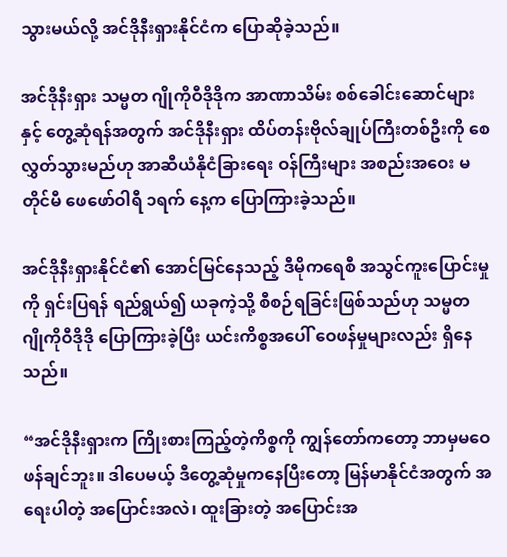သွားမယ်လို့ အင်ဒိုနီးရှားနိုင်ငံက ပြောဆိုခဲ့သည်။

အင်ဒိုနီးရှား သမ္မတ ဂျိုကိုဝီဒိုဒိုက အာဏာသိမ်း စစ်ခေါင်းဆောင်များနှင့် တွေ့ဆုံရန်အတွက် အင်ဒိုနီးရှား ထိပ်တန်းဗိုလ်ချုပ်ကြီးတစ်ဦးကို စေလွှတ်သွားမည်ဟု အာဆီယံနိုငံခြားရေး ဝန်ကြီးများ အစည်းအဝေး မတိုင်မီ ဖေဖော်ဝါရီ ၁ရက် နေ့က ပြောကြားခဲ့သည်။

အင်ဒိုနီးရှားနိုင်ငံ၏ အောင်မြင်နေသည့် ဒီမိုကရေစီ အသွင်ကူးပြောင်းမှုကို ရှင်းပြရန် ရည်ရွယ်၍ ယခုကဲ့သို့ စီစဉ်ရခြင်းဖြစ်သည်ဟု သမ္မတ ဂျိုကိုဝီဒိုဒို ပြောကြားခဲ့ပြီး ယင်းကိစ္စအပေါ် ဝေဖန်မှုများလည်း ရှိနေသည်။

“အင်ဒိုနီးရှားက ကြိုးစားကြည့်တဲ့ကိစ္စကို ကျွန်တော်ကတော့ ဘာမှမဝေဖန်ချင်ဘူး။ ဒါပေမယ့် ဒီတွေ့ဆုံမှုကနေပြီးတော့ မြန်မာနိုင်ငံအတွက် အရေးပါတဲ့ အပြောင်းအလဲ၊ ထူးခြားတဲ့ အပြောင်းအ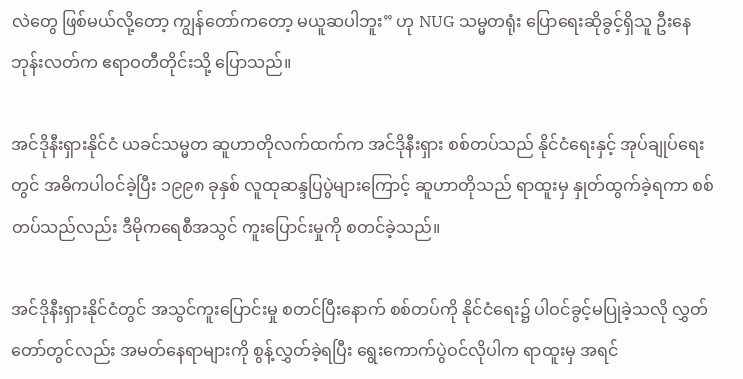လဲတွေ ဖြစ်မယ်လို့တော့ ကျွန်တော်ကတော့ မယူဆပါဘူး” ဟု NUG သမ္မတရုံး ပြောရေးဆိုခွင့်ရှိသူ ဦးနေဘုန်းလတ်က ဧရာဝတီတိုင်းသို့ ပြောသည်။

အင်ဒိုနီးရှားနိုင်ငံ ယခင်သမ္မတ ဆူဟာတိုလက်ထက်က အင်ဒိုနီးရှား စစ်တပ်သည် နိုင်ငံရေးနှင့် အုပ်ချုပ်ရေးတွင် အဓိကပါဝင်ခဲ့ပြီး ၁၉၉၈ ခုနှစ် လူထုဆန္ဒပြပွဲများကြောင့် ဆူဟာတိုသည် ရာထူးမှ နှုတ်ထွက်ခဲ့ရကာ စစ်တပ်သည်လည်း ဒီမိုကရေစီအသွင် ကူးပြောင်းမှုကို စတင်ခဲ့သည်။

အင်ဒိုနီးရှားနိုင်ငံတွင် အသွင်ကူးပြောင်းမှု စတင်ပြီးနောက် စစ်တပ်ကို နိုင်ငံရေး၌ ပါဝင်ခွင့်မပြုခဲ့သလို လွှတ်တော်တွင်လည်း အမတ်နေရာများကို စွန့်လွှတ်ခဲ့ရပြီး ရွေးကောက်ပွဲဝင်လိုပါက ရာထူးမှ အရင်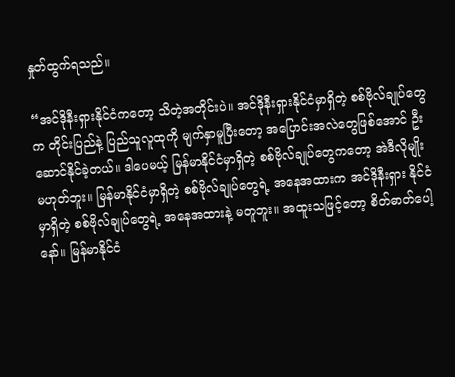နှုတ်ထွက်ရသည်။

“အင်ဒိုနီးရှားနိုင်ငံကတော့ သိတဲ့အတိုင်းပဲ။ အင်ဒိုနီးရှားနိုင်ငံမှာရှိတဲ့ စစ်ဗိုလ်ချုပ်တွေက တိုင်းပြည်နဲ့ ပြည်သူလူထုကို မျက်နှာမူပြီးတော့ အပြောင်းအလဲတွေဖြစ်အောင် ဦးဆောင်နိုင်ခဲ့တယ်။ ဒါပေမယ့် မြန်မာနိုင်ငံမှာရှိတဲ့ စစ်ဗိုလ်ချုပ်တွေကတော့ အဲဒီလိုမျိုး မဟုတ်ဘူး။ မြန်မာနိုင်ငံမှာရှိတဲ့ စစ်ဗိုလ်ချုပ်တွေရဲ့ အနေအထားက အင်ဒိုနီးရှား နိုင်ငံမှာရှိတဲ့ စစ်ဗိုလ်ချုပ်တွေရဲ့ အနေအထားနဲ့ မတူဘူး။ အထူးသဖြင့်တော့ စိတ်ဓာတ်ပေါ့နော်။ မြန်မာနိုင်ငံ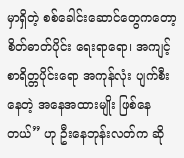မှာရှိတဲ့ စစ်ခေါင်းဆောင်တွေကတော့ စိတ်ဓာတ်ပိုင်း ရေးရာရော၊ အကျင့်စာရိတ္တပိုင်းရော အကုန်လုံး ပျက်စီးနေတဲ့ အနေအထားမျိုး ဖြစ်နေတယ်” ဟု ဦးနေဘုန်းလတ်က ဆို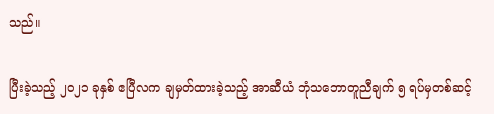သည်။

ပြီးခဲ့သည့် ၂၀၂၁ ခုနှစ် ဧပြီလက ချမှတ်ထားခဲ့သည့် အာဆီယံ ဘုံသဘောတူညီချက် ၅ ရပ်မှတစ်ဆင့်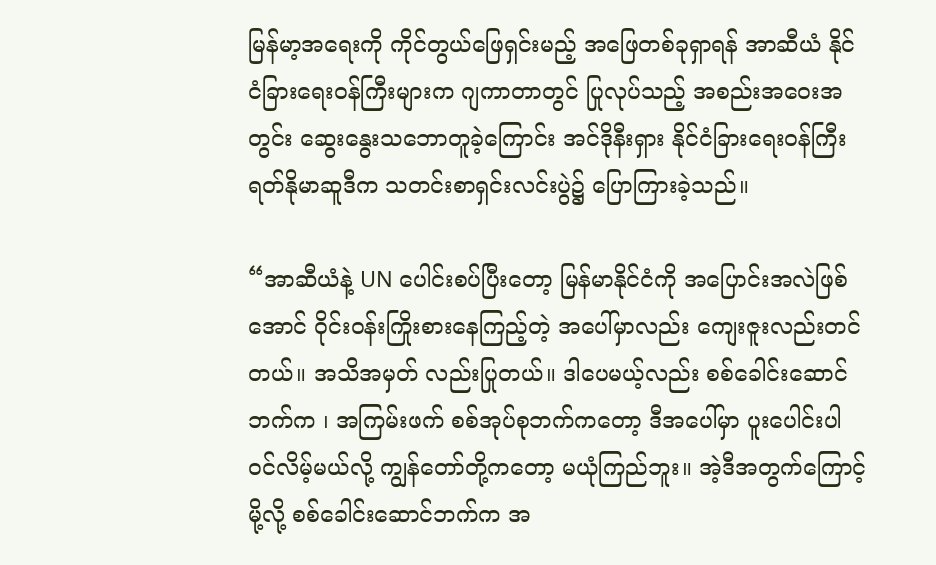မြန်မာ့အရေးကို ကိုင်တွယ်ဖြေရှင်းမည့် အဖြေတစ်ခုရှာရန် အာဆီယံ နိုင်ငံခြားရေးဝန်ကြီးများက ဂျကာတာတွင် ပြုလုပ်သည့် အစည်းအဝေးအတွင်း ဆွေးနွေးသဘောတူခဲ့ကြောင်း အင်ဒိုနီးရှား နိုင်ငံခြားရေးဝန်ကြီး ရတ်နိုမာဆူဒီက သတင်းစာရှင်းလင်းပွဲ၌ ပြောကြားခဲ့သည်။

“အာဆီယံနဲ့ UN ပေါင်းစပ်ပြီးတော့ မြန်မာနိုင်ငံကို အပြောင်းအလဲဖြစ်အောင် ဝိုင်းဝန်းကြိုးစားနေကြည့်တဲ့ အပေါ်မှာလည်း ကျေးဇူးလည်းတင်တယ်။ အသိအမှတ် လည်းပြုတယ်။ ဒါပေမယ့်လည်း စစ်ခေါင်းဆောင်ဘက်က ၊ အကြမ်းဖက် စစ်အုပ်စုဘက်ကတော့ ဒီအပေါ်မှာ ပူးပေါင်းပါဝင်လိမ့်မယ်လို့ ကျွန်တော်တို့ကတော့ မယုံကြည်ဘူး။ အဲ့ဒီအတွက်ကြောင့်မို့လို့ စစ်ခေါင်းဆောင်ဘက်က အ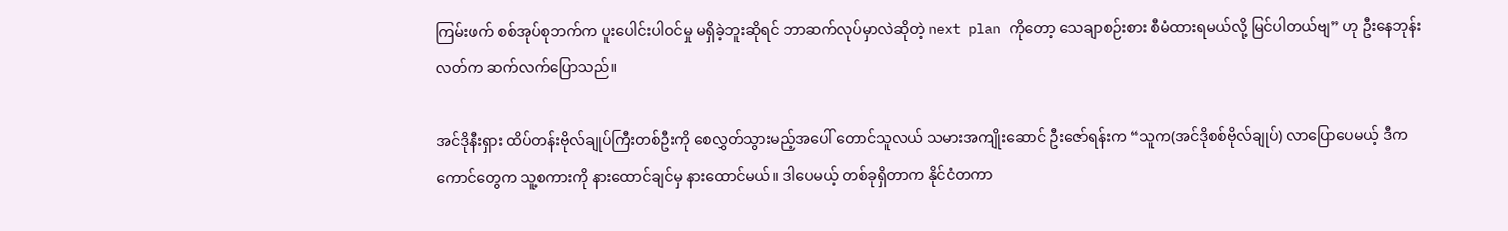ကြမ်းဖက် စစ်အုပ်စုဘက်က ပူးပေါင်းပါဝင်မှု မရှိခဲ့ဘူးဆိုရင် ဘာဆက်လုပ်မှာလဲဆိုတဲ့ next plan ကိုတော့ သေချာစဉ်းစား စီမံထားရမယ်လို့ မြင်ပါတယ်ဗျ” ဟု ဦးနေဘုန်းလတ်က ဆက်လက်ပြောသည်။

အင်ဒိုနီးရှား ထိပ်တန်းဗိုလ်ချုပ်ကြီးတစ်ဦးကို စေလွှတ်သွားမည့်အပေါ် တောင်သူလယ် သမားအကျိုးဆောင် ဦးဇော်ရန်းက “သူက(အင်ဒိုစစ်ဗိုလ်ချုပ်) လာပြောပေမယ့် ဒီကကောင်တွေက သူ့စကားကို နားထောင်ချင်မှ နားထောင်မယ်။ ဒါပေမယ့် တစ်ခုရှိတာက နိုင်ငံတကာ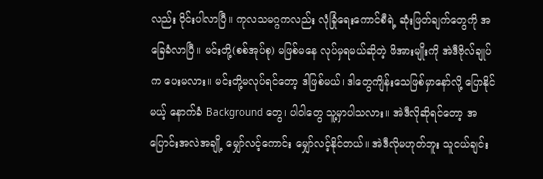လည်း ဝိုင်းပါလာပြီ။ ကုလသမဂ္ဂကလည်း လုံခြုံရေးကောင်စီရဲ့ ဆုံးဖြတ်ချက်တွေကို အခြေခံလာပြီ။ မင်းတို့(စစ်အုပ်စု) မဖြစ်မနေ လုပ်မှရမယ်ဆိုတဲ့ ဖိအားမျိုးကို အဲဒီဗိုလ်ချုပ်က ပေးမလား။ မင်းတို့မလုပ်ရင်တော့ ဒါဖြစ်မယ်၊ ဒါတွေကျိန်းသေဖြစ်မှာနော်လို့ ပြောနိုင်မယ့် နောက်ခံ Background တွေ၊ ပါဝါတွေ သူ့မှာပါသလား။ အဲဒီလိုဆိုရင်တော့ အပြောင်းအလဲအချို့ မျှော်လင့်ကောင်း မျှော်လင့်နိုင်တယ်။ အဲဒီလိုမဟုတ်ဘူး သူငယ်ချင်း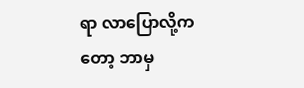ရာ လာပြောလို့ကတော့ ဘာမှ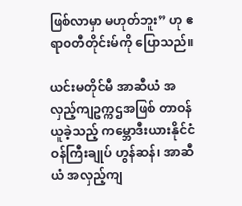ဖြစ်လာမှာ မဟုတ်ဘူး” ဟု ဧရာ၀တီတိုင်းမ်ကို ပြောသည်။

ယင်းမတိုင်မီ အာဆီယံ အလှည့်ကျဥက္ကဌအဖြစ် တာဝန်ယူခဲ့သည့် ကမ္ဘောဒီးယားနိုင်ငံ ဝန်ကြီးချုပ် ဟွန်ဆန်၊ အာဆီယံ အလှည့်ကျ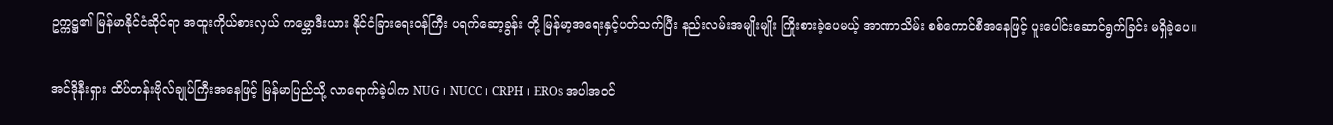ဥက္ကဋ္ဌ၏ မြန်မာနိုင်ငံဆိုင်ရာ အထူးကိုယ်စားလှယ် ကမ္ဘောဒီးယား နိုင်ငံခြားရေးဝန်ကြီး ပရက်ဆော့ခွန်း တို့ မြန်မာ့အရေးနှင့်ပတ်သက်ပြီး နည်းလမ်းအမျိုးမျိုး ကြိုးစားခဲ့ပေမယ့် အာဏာသိမ်း စစ်ကောင်စီအနေဖြင့် ပူးပေါင်းဆောင်ရွက်ခြင်း မရှိခဲ့ပေ။

အင်ဒိုနီးရှား ထိပ်တန်းဗိုလ်ချုပ်ကြီးအနေဖြင့် မြန်မာပြည်သို့ လာရောက်ခဲ့ပါက NUG ၊ NUCC ၊ CRPH ၊ EROs အပါအဝင်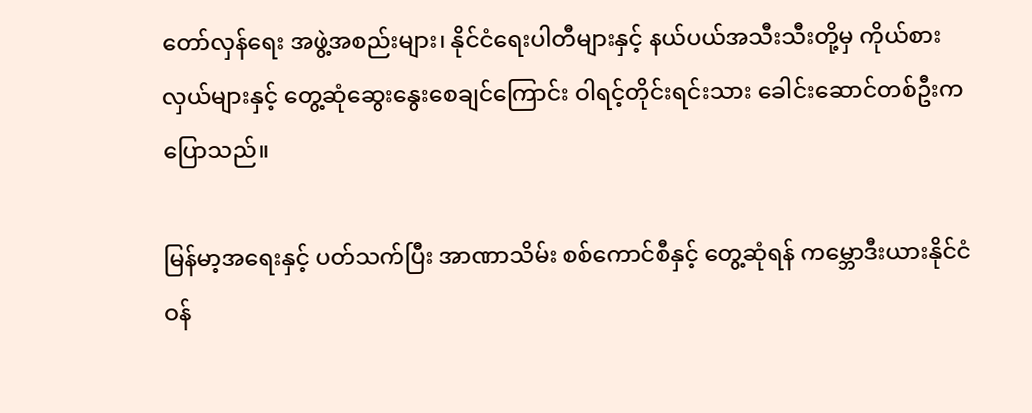တော်လှန်ရေး အဖွဲ့အစည်းများ၊ နိုင်ငံရေးပါတီများနှင့် နယ်ပယ်အသီးသီးတို့မှ ကိုယ်စားလှယ်များနှင့် တွေ့ဆုံဆွေးနွေးစေချင်ကြောင်း ဝါရင့်တိုင်းရင်းသား ခေါင်းဆောင်တစ်ဦးက ပြောသည်။

မြန်မာ့အရေးနှင့် ပတ်သက်ပြီး အာဏာသိမ်း စစ်ကောင်စီနှင့် တွေ့ဆုံရန် ကမ္ဘောဒီးယားနိုင်ငံ ဝန်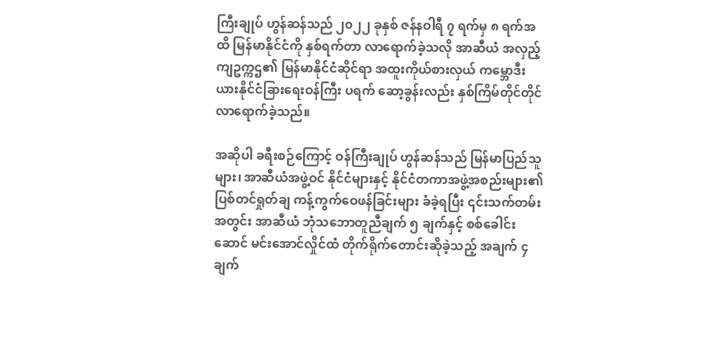ကြီးချုပ် ဟွန်ဆန်သည် ၂၀၂၂ ခုနှစ် ဇန်နဝါရီ ၇ ရက်မှ ၈ ရက်အထိ မြန်မာနိုင်ငံကို နှစ်ရက်တာ လာရောက်ခဲ့သလို အာဆီယံ အလှည့်ကျဥက္ကဌ၏ မြန်မာနိုင်ငံဆိုင်ရာ အထူးကိုယ်စားလှယ် ကမ္ဘောဒီးယားနိုင်ငံခြားရေးဝန်ကြီး ပရက် ဆော့ခွန်းလည်း နှစ်ကြိမ်တိုင်တိုင် လာရောက်ခဲ့သည်။

အဆိုပါ ခရီးစဉ်ကြောင့် ဝန်ကြီးချုပ် ဟွန်ဆန်သည် မြန်မာပြည်သူများ၊ အာဆီယံအဖွဲ့ဝင် နိုင်ငံများနှင့် နိုင်ငံတကာအဖွဲ့အစည်းများ၏ ပြစ်တင်ရှုတ်ချ ကန့်ကွက်ဝေဖန်ခြင်းများ ခံခဲ့ရပြီး ၎င်းသက်တမ်းအတွင်း အာဆီယံ ဘုံသဘောတူညီချက် ၅ ချက်နှင့် စစ်ခေါင်းဆောင် မင်းအောင်လှိုင်ထံ တိုက်ရိုက်တောင်းဆိုခဲ့သည့် အချက် ၄ ချက်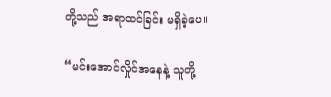တို့သည် အရာထင်ခြင်း မရှိခဲ့ပေ။

“မင်းအောင်လှိုင်အနေနဲ့ သူတို့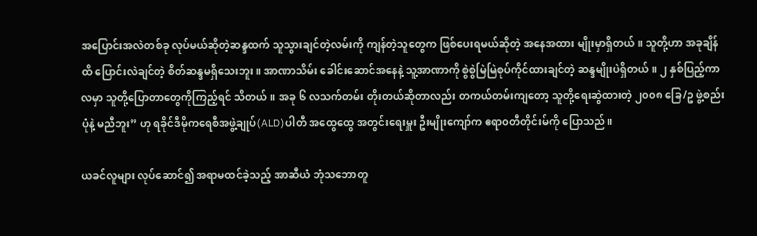အပြောင်းအလဲတစ်ခု လုပ်မယ်ဆိုတဲ့ဆန္ဒထက် သူသွားချင်တဲ့လမ်းကို ကျန်တဲ့သူတွေက ဖြစ်ပေးရမယ်ဆိုတဲ့ အနေအထား မျိုးမှာရှိတယ်။ သူတို့ဟာ အခုချိန်ထိ ပြောင်းလဲချင်တဲ့ စိတ်ဆန္ဒမရှိသေးဘူး။ အာဏာသိမ်း ခေါင်းဆောင်အနေနဲ့ သူ့အာဏာကို စွဲစွဲမြဲမြဲစုပ်ကိုင်ထားချင်တဲ့ ဆန္ဒမျိုးပဲရှိတယ်။ ၂ နှစ်ပြည့်ကာလမှာ သူတို့ပြောတာတွေကိုကြည့်ရင် သိတယ်။ အခု ၆ လသက်တမ်း တိုးတယ်ဆိုတာလည်း တကယ်တမ်းကျတော့ သူတို့ရေးဆွဲထားတဲ့ ၂၀၀၈ ခြေ/ဥ ဖွဲ့စည်းပုံနဲ့ မညီဘူး” ဟု ရခိုင်ဒီမိုကရေစီအဖွဲ့ချုပ်(ALD)ပါတီ အထွေထွေ အတွင်းရေးမှူး ဦးမျိုးကျော်က ဧရာ၀တီတိုင်းမ်ကို ပြောသည်။

ယခင်လူများ လုပ်ဆောင်၍ အရာမထင်ခဲ့သည့် အာဆီယံ ဘုံသဘောတူ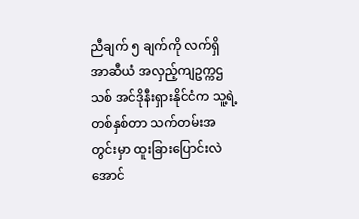ညီချက် ၅ ချက်ကို လက်ရှိ အာဆီယံ အလှည့်ကျဥက္ကဌသစ် အင်ဒိုနီးရှားနိုင်ငံက သူ့ရဲ့ တစ်နှစ်တာ သက်တမ်းအတွင်းမှာ ထူးခြားပြောင်းလဲအောင်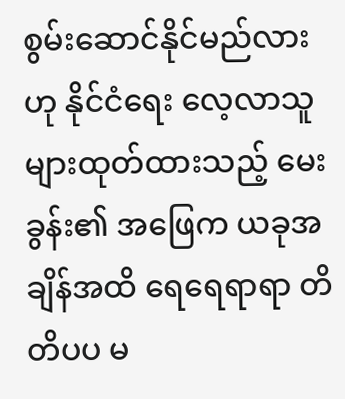စွမ်းဆောင်နိုင်မည်လားဟု နိုင်ငံရေး လေ့လာသူများထုတ်ထားသည့် မေးခွန်း၏ အဖြေက ယခုအချိန်အထိ ရေရေရာရာ တိတိပပ မ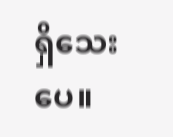ရှိသေးပေ။